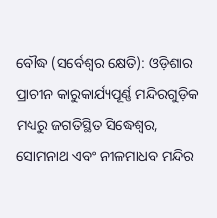ବୌଦ୍ଧ (ସର୍ବେଶ୍ୱର କ୍ଷେତି): ଓଡ଼ିଶାର ପ୍ରାଚୀନ କାରୁକାର୍ଯ୍ୟପୂର୍ଣ୍ଣ ମନ୍ଦିରଗୁଡ଼ିକ ମଧ୍ୟରୁ ଜଗତିସ୍ଥିତ ସିଦ୍ଧେଶ୍ୱର, ସୋମନାଥ ଏବଂ ନୀଳମାଧବ ମନ୍ଦିର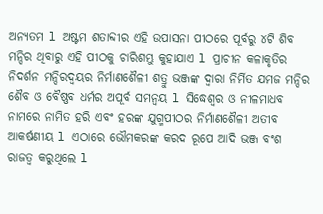ଅନ୍ୟତମ l ଅଷ୍ଟମ ଶତାବ୍ଦୀର ଏହି ଉପାସନା ପୀଠରେ ପୂର୍ବରୁ ୪ଟି ଶିବ ମନ୍ଦିର ଥିବାରୁ ଏହି ପୀଠକୁ ଚାରିଶମ୍ଭୁ କୁହାଯାଏ l ପ୍ରାଚୀନ କଳାକୃତିର ନିଦର୍ଶନ ମନ୍ଦିରଦ୍ବୟର ନିର୍ମାଣଶୈଳୀ ଶତ୍ରୁ ଭଞ୍ଜଙ୍କ ଦ୍ୱାରା ନିର୍ମିତ ଯମଜ ମନ୍ଦିର ଶୈବ ଓ ବୈଷ୍ଣବ ଧର୍ମର ଅପୂର୍ବ ସମନ୍ୱୟ l ସିଦ୍ଧେଶ୍ୱର ଓ ନୀଳମାଧବ ନାମରେ ନାମିତ ହରି ଏବଂ ହରଙ୍କ ଯୁଗ୍ମପୀଠର ନିର୍ମାଣଶୈଳୀ ଅତୀବ ଆକର୍ଷଣୀୟ l ଏଠାରେ ଭୌମକରଙ୍କ କରଦ ରୂପେ ଆଦି ଭଞ୍ଜ ବଂଶ ରାଜତ୍ୱ କରୁଥିଲେ l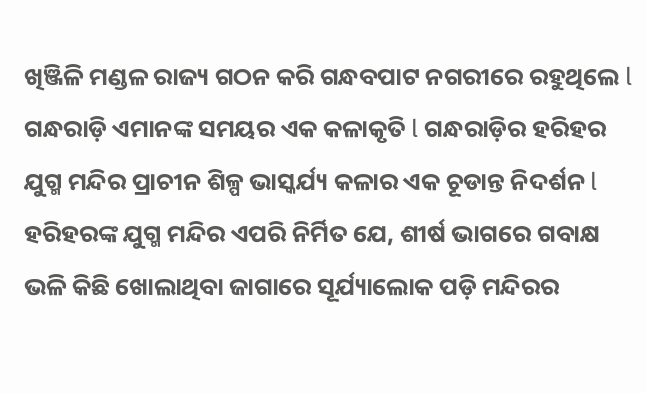ଖିଞ୍ଜିଳି ମଣ୍ଡଳ ରାଜ୍ୟ ଗଠନ କରି ଗନ୍ଧବପାଟ ନଗରୀରେ ରହୁଥିଲେ l ଗନ୍ଧରାଡ଼ି ଏମାନଙ୍କ ସମୟର ଏକ କଳାକୃତି l ଗନ୍ଧରାଡ଼ିର ହରିହର ଯୁଗ୍ମ ମନ୍ଦିର ପ୍ରାଚୀନ ଶିଳ୍ପ ଭାସ୍କର୍ଯ୍ୟ କଳାର ଏକ ଚୂଡାନ୍ତ ନିଦର୍ଶନ l
ହରିହରଙ୍କ ଯୁଗ୍ମ ମନ୍ଦିର ଏପରି ନିର୍ମିତ ଯେ, ଶୀର୍ଷ ଭାଗରେ ଗବାକ୍ଷ ଭଳି କିଛି ଖୋଲାଥିବା ଜାଗାରେ ସୂର୍ଯ୍ୟାଲୋକ ପଡ଼ି ମନ୍ଦିରର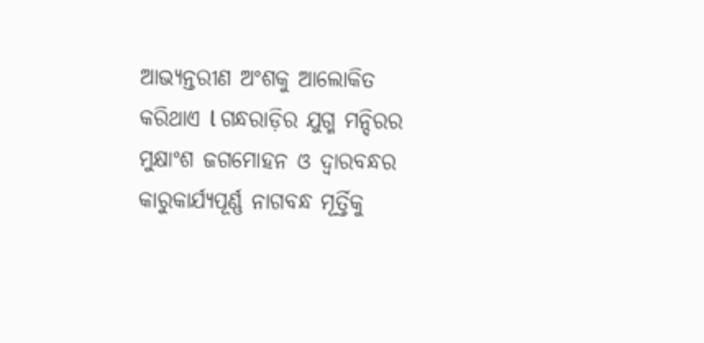ଆଭ୍ୟନ୍ତରୀଣ ଅଂଶକୁ ଆଲୋକିତ କରିଥାଏ l ଗନ୍ଧରାଡ଼ିର ଯୁଗ୍ମ ମନ୍ଦିରର ମୁକ୍ଷାଂଶ ଜଗମୋହନ ଓ ଦ୍ୱାରବନ୍ଧର କାରୁକାର୍ଯ୍ୟପୂର୍ଣ୍ଣ ନାଗବନ୍ଧ ମୂର୍ତ୍ତିକୁ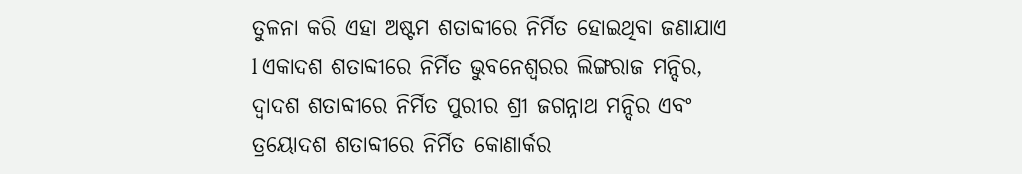ତୁଳନା କରି ଏହା ଅଷ୍ଟମ ଶତାବ୍ଦୀରେ ନିର୍ମିତ ହୋଇଥିବା ଜଣାଯାଏ l ଏକାଦଶ ଶତାବ୍ଦୀରେ ନିର୍ମିତ ଭୁବନେଶ୍ୱରର ଲିଙ୍ଗରାଜ ମନ୍ଦିର, ଦ୍ୱାଦଶ ଶତାବ୍ଦୀରେ ନିର୍ମିତ ପୁରୀର ଶ୍ରୀ ଜଗନ୍ନାଥ ମନ୍ଦିର ଏବଂ ତ୍ରୟୋଦଶ ଶତାବ୍ଦୀରେ ନିର୍ମିତ କୋଣାର୍କର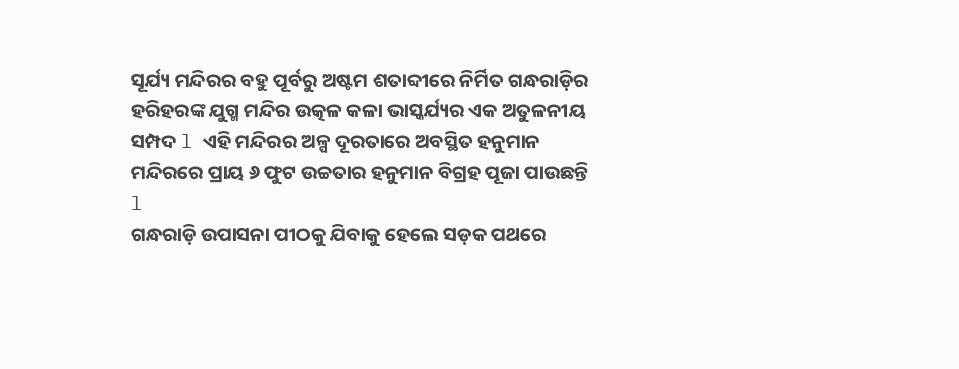ସୂର୍ଯ୍ୟ ମନ୍ଦିରର ବହୁ ପୂର୍ବରୁ ଅଷ୍ଟମ ଶତାବ୍ଦୀରେ ନିର୍ମିତ ଗନ୍ଧରାଡ଼ିର ହରିହରଙ୍କ ଯୁଗ୍ମ ମନ୍ଦିର ଉତ୍କଳ କଳା ଭାସ୍କର୍ଯ୍ୟର ଏକ ଅତୁଳନୀୟ ସମ୍ପଦ l ଏହି ମନ୍ଦିରର ଅଳ୍ପ ଦୂରତାରେ ଅବସ୍ଥିତ ହନୁମାନ ମନ୍ଦିରରେ ପ୍ରାୟ ୬ ଫୁଟ ଉଚ୍ଚତାର ହନୁମାନ ବିଗ୍ରହ ପୂଜା ପାଉଛନ୍ତି l
ଗନ୍ଧରାଡ଼ି ଉପାସନା ପୀଠକୁ ଯିବାକୁ ହେଲେ ସଡ଼କ ପଥରେ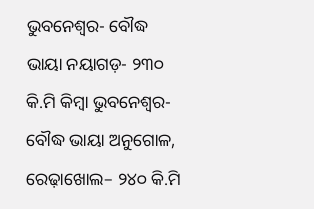ଭୁବନେଶ୍ୱର- ବୌଦ୍ଧ ଭାୟା ନୟାଗଡ଼- ୨୩୦ କି.ମି କିମ୍ବା ଭୁବନେଶ୍ୱର- ବୌଦ୍ଧ ଭାୟା ଅନୁଗୋଳ, ରେଢ଼ାଖୋଲ– ୨୪୦ କି.ମି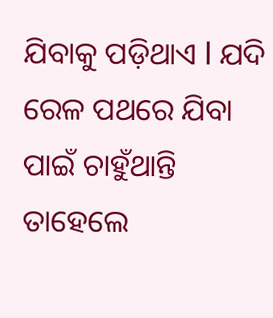ଯିବାକୁ ପଡ଼ିଥାଏ l ଯଦି ରେଳ ପଥରେ ଯିବା ପାଇଁ ଚାହୁଁଥାନ୍ତି ତାହେଲେ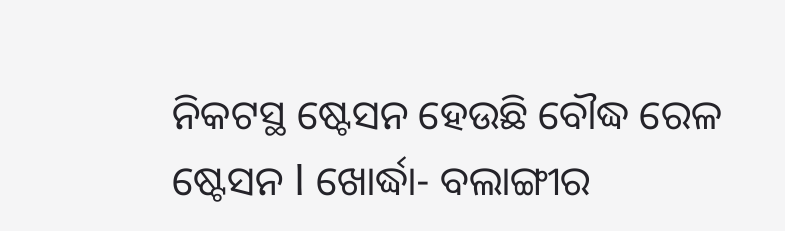ନିକଟସ୍ଥ ଷ୍ଟେସନ ହେଉଛି ବୌଦ୍ଧ ରେଳ ଷ୍ଟେସନ l ଖୋର୍ଦ୍ଧା- ବଲାଙ୍ଗୀର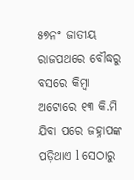୫୭ନଂ ଜାତୀୟ ରାଜପଥରେ ବୌଦ୍ଧରୁ ବସରେ କିମ୍ବା ଅଟୋରେ ୧୩ କି.ମି ଯିବା ପରେ ଜହ୍ନାପଙ୍କ ପଡ଼ିଥାଏ l ସେଠାରୁ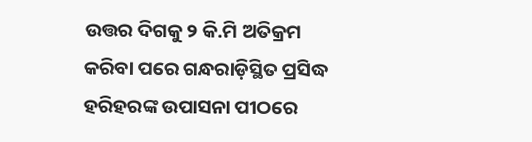ଉତ୍ତର ଦିଗକୁ ୨ କି.ମି ଅତିକ୍ରମ କରିବା ପରେ ଗନ୍ଧରାଡ଼ିସ୍ଥିତ ପ୍ରସିଦ୍ଧ ହରିହରଙ୍କ ଉପାସନା ପୀଠରେ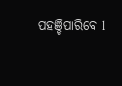ପହଞ୍ଚିପାରିବେ l